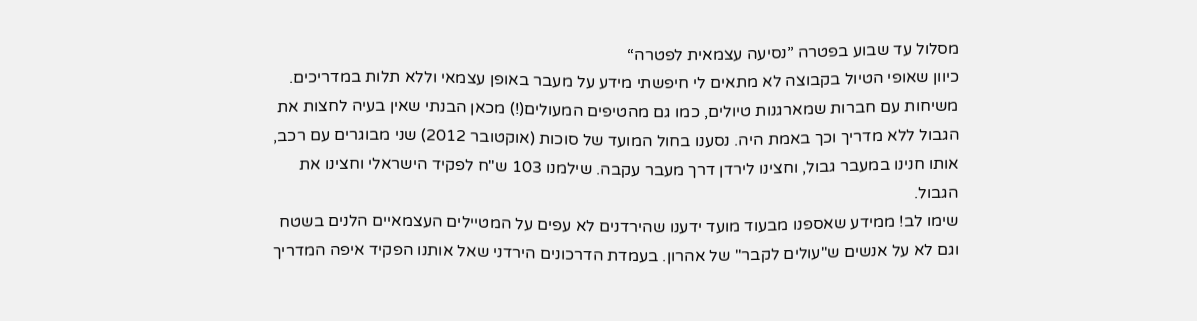מסלול עד שבוע בפטרה ”נסיעה עצמאית לפטרה“
כיוון שאופי הטיול בקבוצה לא מתאים לי חיפשתי מידע על מעבר באופן עצמאי וללא תלות במדריכים. משיחות עם חברות שמארגנות טיולים, כמו גם מהטיפים המעולים(!) מכאן הבנתי שאין בעיה לחצות את הגבול ללא מדריך וכך באמת היה. נסענו בחול המועד של סוכות (אוקטובר 2012) שני מבוגרים עם רכב, אותו חנינו במעבר גבול, וחצינו לירדן דרך מעבר עקבה. שילמנו 103 ש"ח לפקיד הישראלי וחצינו את הגבול.
שימו לב! ממידע שאספנו מבעוד מועד ידענו שהירדנים לא עפים על המטיילים העצמאיים הלנים בשטח וגם לא על אנשים ש"עולים לקבר" של אהרון. בעמדת הדרכונים הירדני שאל אותנו הפקיד איפה המדריך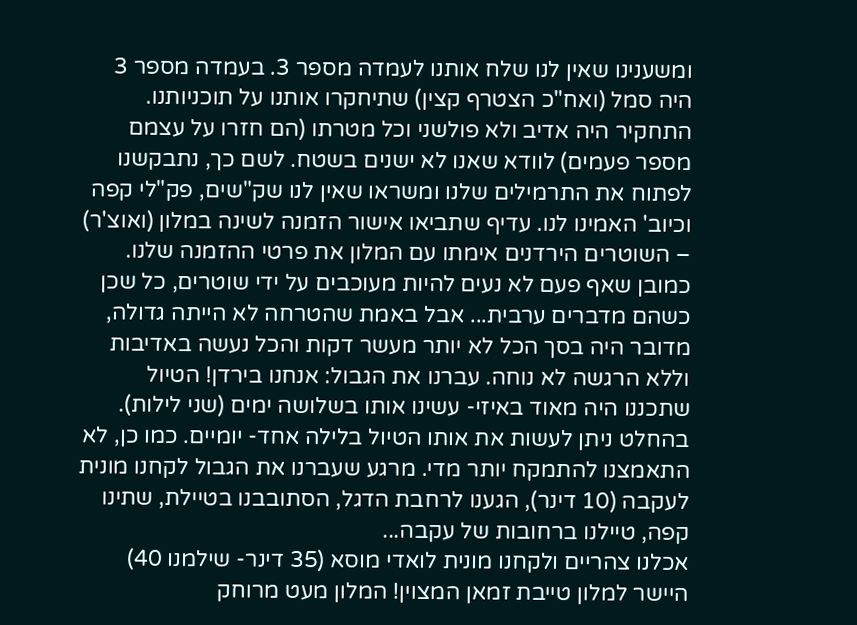ומשענינו שאין לנו שלח אותנו לעמדה מספר 3. בעמדה מספר 3 היה סמל (ואח"כ הצטרף קצין) שתיחקרו אותנו על תוכניותנו. התחקיר היה אדיב ולא פולשני וכל מטרתו (הם חזרו על עצמם מספר פעמים) לוודא שאנו לא ישנים בשטח. לשם כך, נתבקשנו לפתוח את התרמילים שלנו ומשראו שאין לנו שק"שים, פק"לי קפה וכיוב' האמינו לנו. עדיף שתביאו אישור הזמנה לשינה במלון (ואוצ'ר) – השוטרים הירדנים אימתו עם המלון את פרטי ההזמנה שלנו.
כמובן שאף פעם לא נעים להיות מעוכבים על ידי שוטרים, כל שכן כשהם מדברים ערבית... אבל באמת שהטרחה לא הייתה גדולה, מדובר היה בסך הכל לא יותר מעשר דקות והכל נעשה באדיבות וללא הרגשה לא נוחה. עברנו את הגבול: אנחנו בירדן! הטיול שתכננו היה מאוד באיזי- עשינו אותו בשלושה ימים (שני לילות). בהחלט ניתן לעשות את אותו הטיול בלילה אחד- יומיים. כמו כן, לא התאמצנו להתמקח יותר מדי. מרגע שעברנו את הגבול לקחנו מונית לעקבה (10 דינר), הגענו לרחבת הדגל, הסתובבנו בטיילת, שתינו קפה, טיילנו ברחובות של עקבה...
אכלנו צהריים ולקחנו מונית לואדי מוסא (35 דינר- שילמנו 40) היישר למלון טייבת זמאן המצוין! המלון מעט מרוחק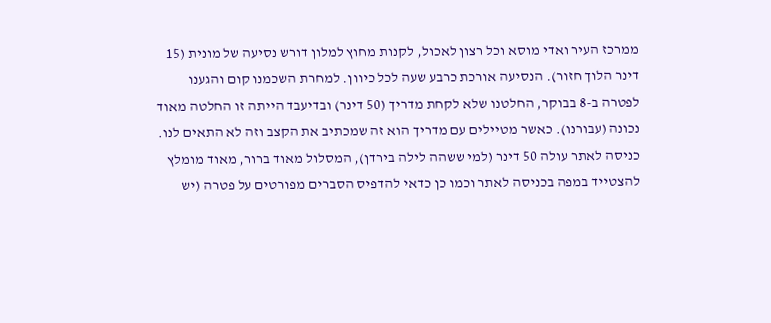ממרכז העיר ואדי מוסא וכל רצון לאכול, לקנות מחוץ למלון דורש נסיעה של מונית (15 דינר הלוך חזור). הנסיעה אורכת כרבע שעה לכל כיוון. למחרת השכמנו קום והגענו לפטרה ב-8 בבוקר, החלטנו שלא לקחת מדריך (50 דינר) ובדיעבד הייתה זו החלטה מאוד נכונה (עבורנו). כאשר מטיילים עם מדריך הוא זה שמכתיב את הקצב וזה לא התאים לנו.
כניסה לאתר עולה 50 דינר (למי ששהה לילה בירדן), המסלול מאוד ברור, מאוד מומלץ להצטייד במפה בכניסה לאתר וכמו כן כדאי להדפיס הסברים מפורטים על פטרה (יש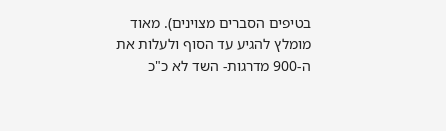בטיפים הסברים מצוינים). מאוד מומלץ להגיע עד הסוף ולעלות את ה-900 מדרגות- השד לא כ"כ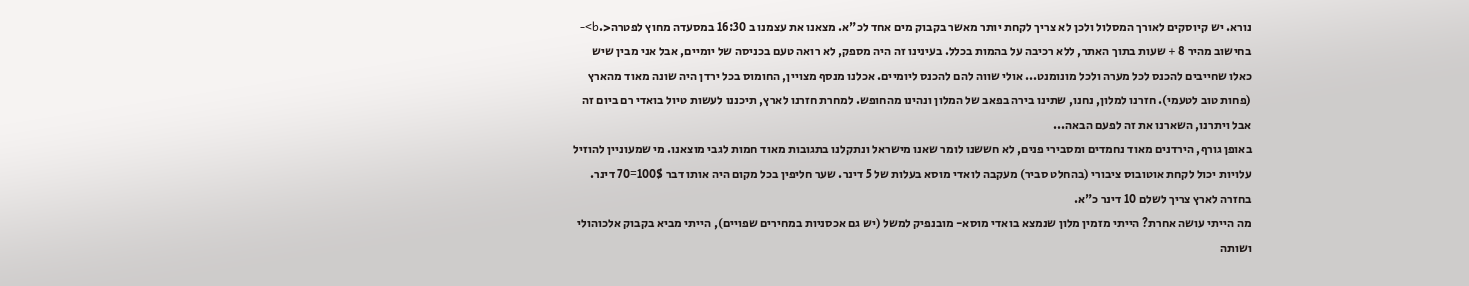נורא. יש קיוסקים לאורך המסלול ולכן לא צריך לקחת יותר מאשר בקבוק מים אחד לכ"א. מצאנו את עצמנו ב 16:30 במסעדה מחוץ לפטרה<.b>- בחישוב מהיר 8 + שעות בתוך האתר, ללא רכיבה על בהמות בכלל. בעינינו זה היה מספק, לא רואה טעם בכניסה של יומיים, אבל אני מבין שיש כאלו שחייבים להכנס לכל מערה ולכל מונומנט... אולי שווה להם להכנס ליומיים. אכלנו מנסף מצויין, החומוס בכל ירדן היה שונה מאוד מהארץ (פחות טוב לטעמי). חזרנו למלון, נחנו, שתינו בירה בפאב של המלון ונהינו מהחופש. למחרת חזרנו לארץ, תיכננו לעשות טיול בואדי רם ביום זה אבל ויתרנו, השארנו את זה לפעם הבאה...
באופן גורף, הירדנים מאוד נחמדים ומסבירי פנים, לא חששנו לומר שאנו מישראל ונתקלנו בתגובות מאוד חמות לגבי מוצאנו. מי שמעוניין להוזיל עלויות יכול לקחת אוטובוס ציבורי (בהחלט סביר) מעקבה לואדי מוסא בעלות של 5 דינר. שער חליפין בכל מקום היה אותו דבר 100$=70 דינר. בחזרה לארץ צריך לשלם 10 דינר כ"א.
מה הייתי עושה אחרת? הייתי מזמין מלון שנמצא בואדי מוסא- מובנפיק למשל (יש גם אכסניות במחירים שפויים), הייתי מביא בקבוק אלכוהולי ושותה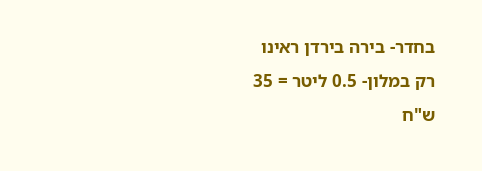בחדר- בירה בירדן ראינו רק במלון- 0.5 ליטר = 35 ש"ח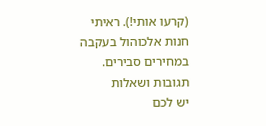(קרעו אותי!). ראיתי חנות אלכוהול בעקבה במחירים סבירים.
תגובות ושאלות
יש לכם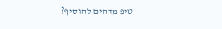טיפ מדהים להוסיף?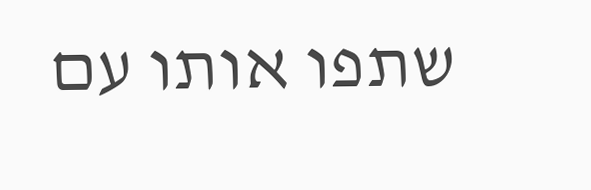שתפו אותו עם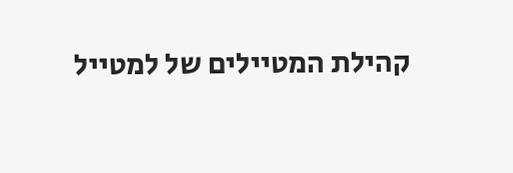קהילת המטיילים של למטייל